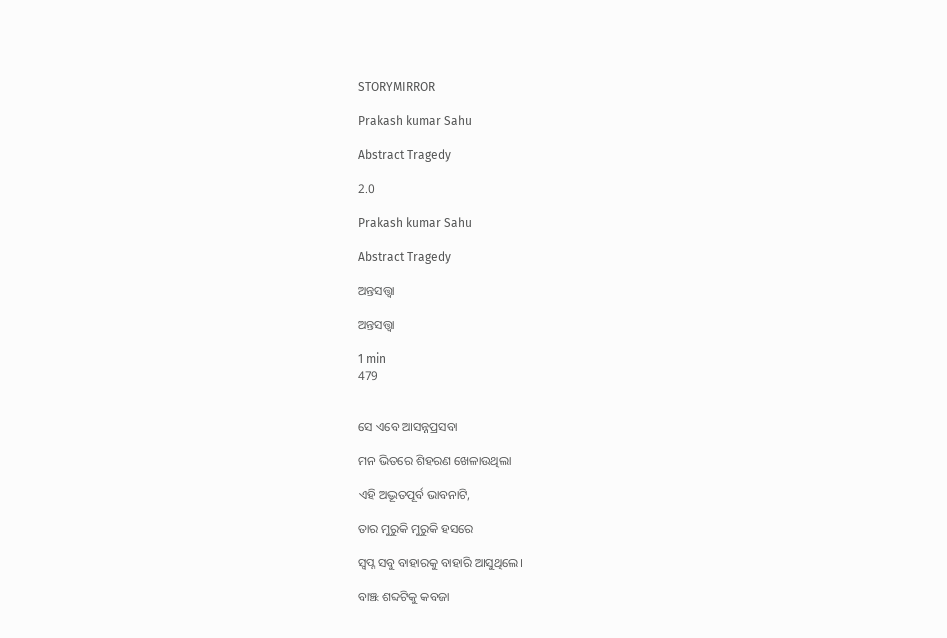STORYMIRROR

Prakash kumar Sahu

Abstract Tragedy

2.0

Prakash kumar Sahu

Abstract Tragedy

ଅନ୍ତସତ୍ତ୍ଵା

ଅନ୍ତସତ୍ତ୍ଵା

1 min
479


ସେ ଏବେ ଆସନ୍ନପ୍ରସବା

ମନ ଭିତରେ ଶିହରଣ ଖେଳାଉଥିଲା

ଏହି ଅଦ୍ଭୂତପୂର୍ବ ଭାବନାଟି,

ତାର ମୁରୁକି ମୁରୁକି ହସରେ

ସ୍ୱପ୍ନ ସବୁ ବାହାରକୁ ବାହାରି ଆସୁଥିଲେ।

ବାଞ୍ଝ ଶବ୍ଦଟିକୁ କବଜା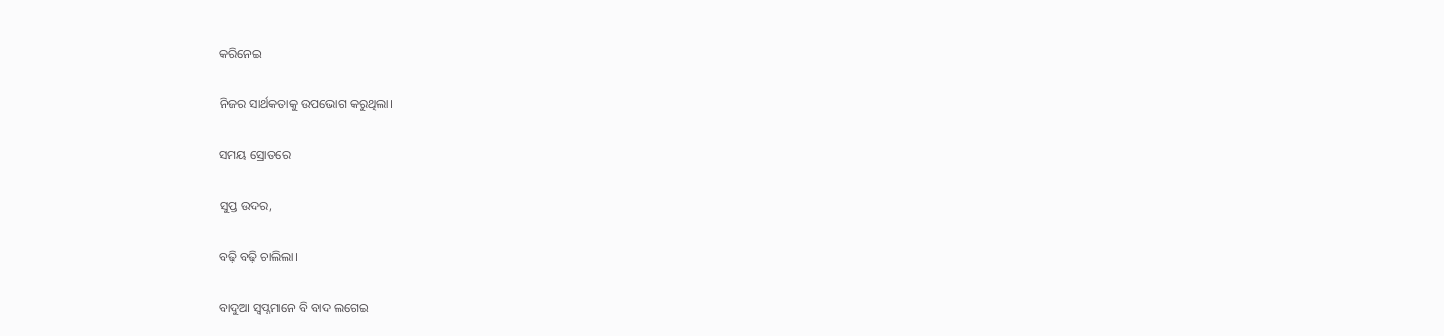କରିନେଇ

ନିଜର ସାର୍ଥକତାକୁ ଉପଭୋଗ କରୁଥିଲା।

ସମୟ ସ୍ରୋତରେ

ସୁପ୍ତ ଉଦର,

ବଢ଼ି ବଢ଼ି ଚାଲିଲା।

ବାଦୁଆ ସ୍ବପ୍ନମାନେ ବି ବାଦ ଲଗେଇ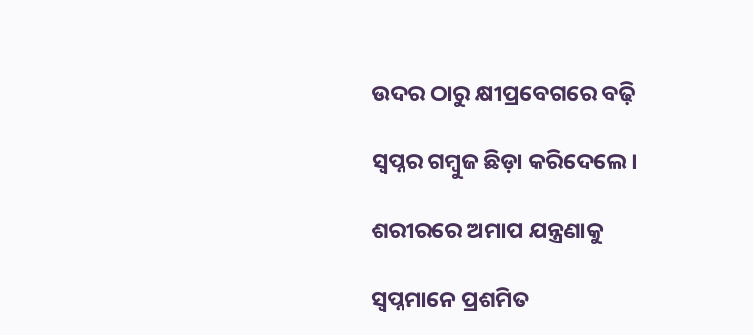ଉଦର ଠାରୁ କ୍ଷୀପ୍ରବେଗରେ ବଢ଼ି

ସ୍ୱପ୍ନର ଗମ୍ବୁଜ ଛିଡ଼ା କରିଦେଲେ।

ଶରୀରରେ ଅମାପ ଯନ୍ତ୍ରଣାକୁ

ସ୍ବପ୍ନମାନେ ପ୍ରଶମିତ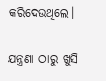କରିଦେଉଥିଲେ।

ଯନ୍ତ୍ରଣା ଠାରୁ ଖୁସି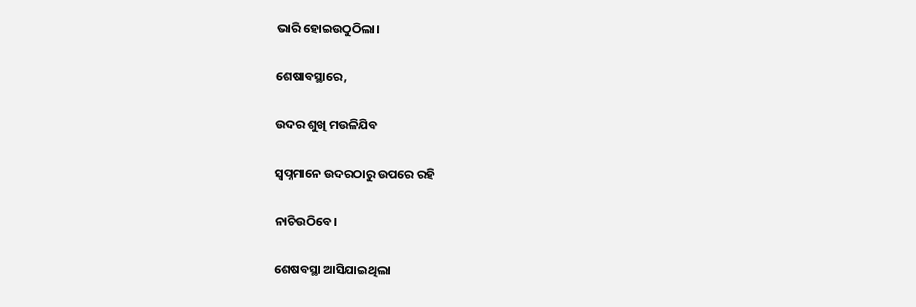ଭାରି ହୋଇଉଠୁଠିଲା।

ଶେଷାବସ୍ଥାରେ,

ଉଦର ଶୁଖି ମଉଳିଯିବ

ସ୍ବପ୍ନମାନେ ଉଦରଠାରୁ ଉପରେ ରହି

ନାଚିଉଠିବେ।

ଶେଷବସ୍ଥା ଆସିଯାଇଥିଲା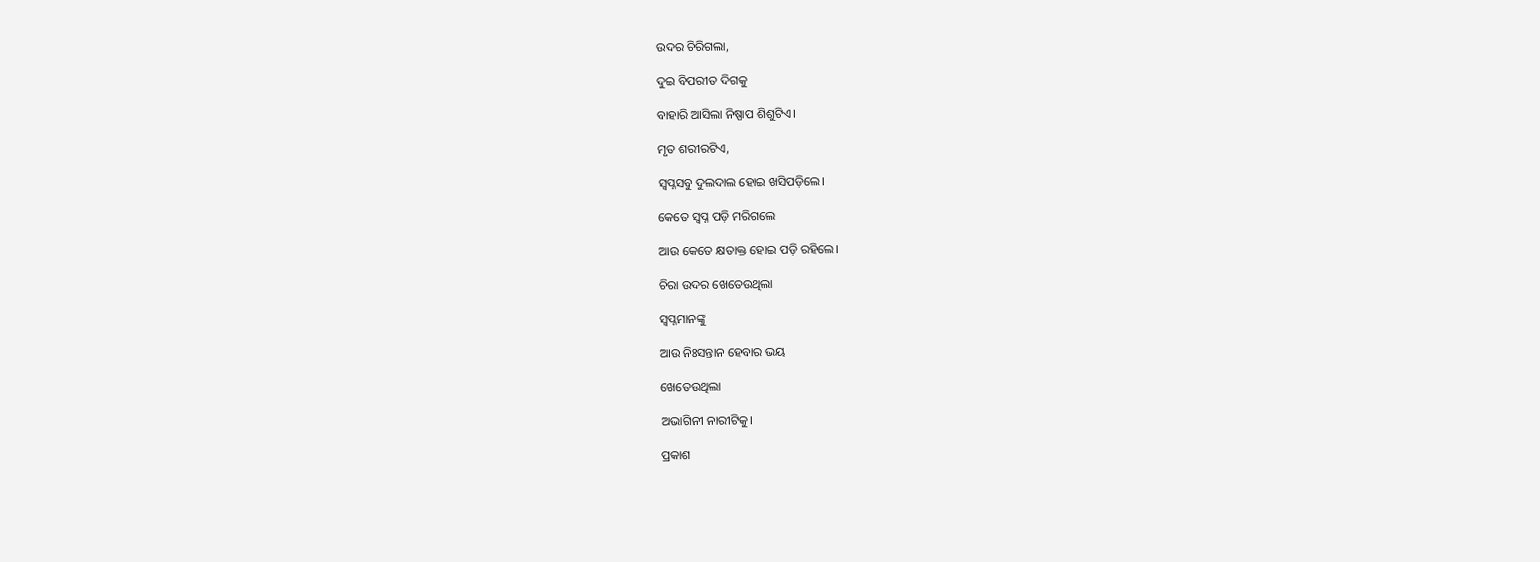ଉଦର ଚିରିଗଲା,

ଦୁଇ ବିପରୀତ ଦିଗକୁ

ବାହାରି ଆସିଲା ନିଷ୍ପାପ ଶିଶୁଟିଏ।

ମୃତ ଶରୀରଟିଏ,

ସ୍ବପ୍ନସବୁ ଦୁଲଦାଲ ହୋଇ ଖସିପଡ଼ିଲେ।

କେତେ ସ୍ୱପ୍ନ ପଡ଼ି ମରିଗଲେ

ଆଉ କେତେ କ୍ଷତାକ୍ତ ହୋଇ ପଡ଼ି ରହିଲେ।

ଚିରା ଉଦର ଖେତେଉଥିଲା

ସ୍ବପ୍ନମାନଙ୍କୁ

ଆଉ ନିଃସନ୍ତାନ ହେବାର ଭୟ

ଖେତେଉଥିଲା

ଅଭାଗିନୀ ନାରୀଟିକୁ।

ପ୍ରକାଶ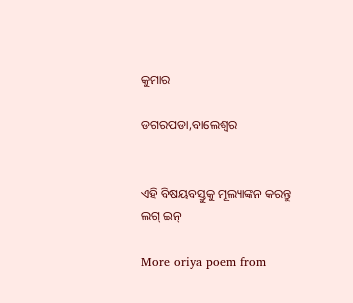କୁମାର

ଡଗରପଡା,ବାଲେଶ୍ୱର


ଏହି ବିଷୟବସ୍ତୁକୁ ମୂଲ୍ୟାଙ୍କନ କରନ୍ତୁ
ଲଗ୍ ଇନ୍

More oriya poem from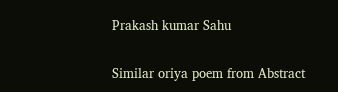Prakash kumar Sahu

Similar oriya poem from Abstract